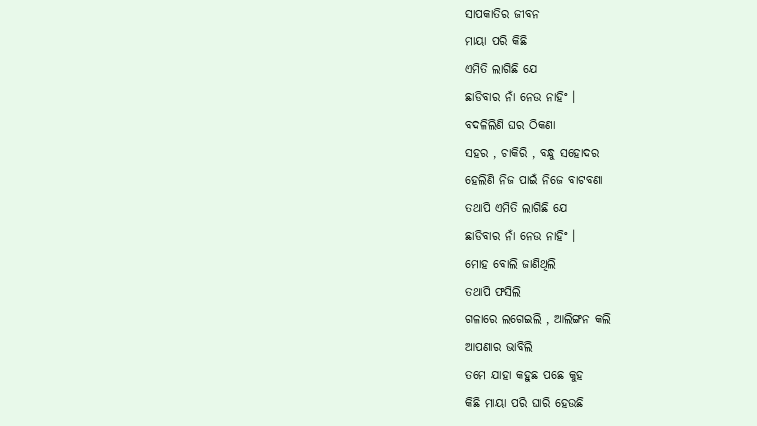ସାପକାତିର ଜୀବନ
ମାୟା ପରି କିଛି
ଏମିତି ଲାଗିଛି ଯେ
ଛାଡିବାର ନାଁ ନେଉ ନାହିଂ ।
ବଦଳିଲିଣି ଘର ଠିକଣା
ସହର , ଚାକିରି , ବନ୍ଧୁ ସହୋଦର
ହେଲିଣି ନିଜ ପାଇଁ ନିଜେ ବାଟବଣା
ତଥାପି ଏମିତି ଲାଗିଛି ଯେ
ଛାଡିବାର ନାଁ ନେଉ ନାହିଂ ।
ମୋହ ବୋଲି ଜାଣିଥିଲି
ତଥାପି ଫସିଲି
ଗଳାରେ ଲଗେଇଲି , ଆଲିଙ୍ଗନ କଲି
ଆପଣାର ଭାବିଲି
ତମେ ଯାହା କହୁଛ ପଛେ କୁହ
କିଛି ମାୟା ପରି ଘାରି ହେଉଛି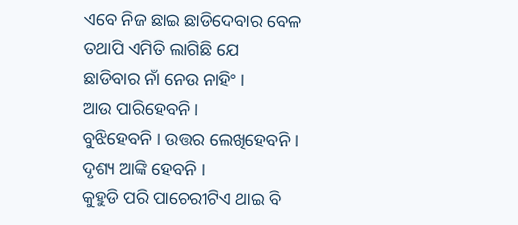ଏବେ ନିଜ ଛାଇ ଛାଡିଦେବାର ବେଳ
ତଥାପି ଏମିତି ଲାଗିଛି ଯେ
ଛାଡିବାର ନାଁ ନେଉ ନାହିଂ ।
ଆଉ ପାରିହେବନି ।
ବୁଝିହେବନି । ଉତ୍ତର ଲେଖିହେବନି ।
ଦୃଶ୍ୟ ଆଙ୍କି ହେବନି ।
କୁହୁଡି ପରି ପାଚେରୀଟିଏ ଥାଇ ବି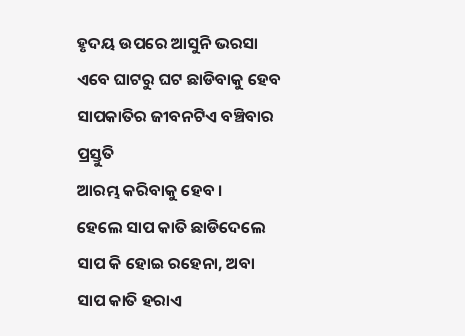ହୃଦୟ ଉପରେ ଆସୁନି ଭରସା
ଏବେ ଘାଟରୁ ଘଟ ଛାଡିବାକୁ ହେବ
ସାପକାତିର ଜୀବନଟିଏ ବଞ୍ଚିବାର ପ୍ରସ୍ତୁତି
ଆରମ୍ଭ କରିବାକୁ ହେବ ।
ହେଲେ ସାପ କାତି ଛାଡିଦେଲେ
ସାପ କି ହୋଇ ରହେନା, ଅବା
ସାପ କାତି ହରାଏ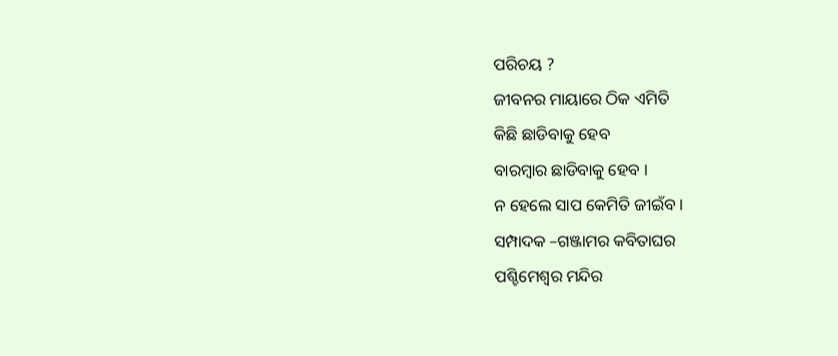ପରିଚୟ ?
ଜୀବନର ମାୟାରେ ଠିକ ଏମିତି
କିଛି ଛାଡିବାକୁ ହେବ
ବାରମ୍ବାର ଛାଡିବାକୁ ହେବ ।
ନ ହେଲେ ସାପ କେମିତି ଜୀଇଁବ ।
ସମ୍ପାଦକ –ଗଞ୍ଜାମର କବିତାଘର
ପଶ୍ଚିମେଶ୍ଵର ମନ୍ଦିର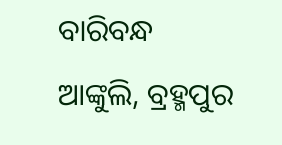ବାରିବନ୍ଧ
ଆଙ୍କୁଲି, ବ୍ରହ୍ମପୁର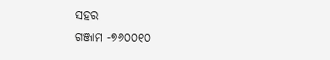ସହର
ଗଞ୍ଜାମ -୭୬୦୦୧୦